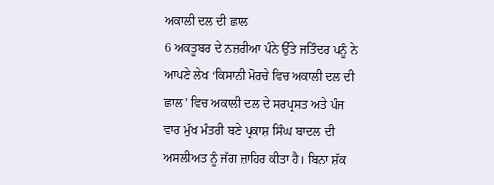ਅਕਾਲੀ ਦਲ ਦੀ ਛਾਲ
6 ਅਕਤੂਬਰ ਦੇ ਨਜ਼ਰੀਆ ਪੰਨੇ ਉੱਤੇ ਜਤਿੰਦਰ ਪਨੂੰ ਨੇ ਆਪਣੇ ਲੇਖ ‘ਕਿਸਾਨੀ ਮੋਰਚੇ ਵਿਚ ਅਕਾਲੀ ਦਲ ਦੀ ਛਾਲ’ ਵਿਚ ਅਕਾਲੀ ਦਲ ਦੇ ਸਰਪ੍ਰਸਤ ਅਤੇ ਪੰਜ ਵਾਰ ਮੁੱਖ ਮੰਤਰੀ ਬਣੇ ਪ੍ਰਕਾਸ਼ ਸਿੰਘ ਬਾਦਲ ਦੀ ਅਸਲੀਅਤ ਨੂੰ ਜੱਗ ਜ਼ਾਹਿਰ ਕੀਤਾ ਹੈ। ਬਿਨਾ ਸ਼ੱਕ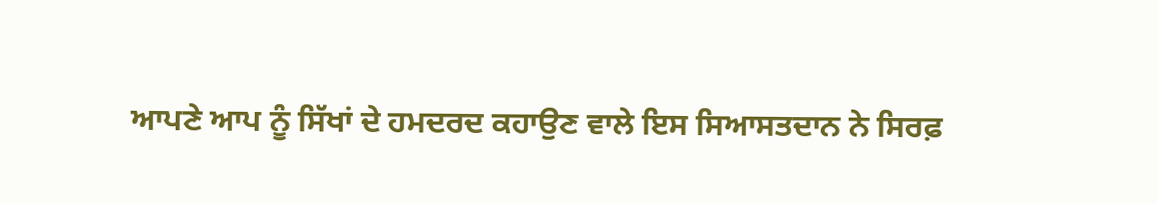ਆਪਣੇ ਆਪ ਨੂੰ ਸਿੱਖਾਂ ਦੇ ਹਮਦਰਦ ਕਹਾਉਣ ਵਾਲੇ ਇਸ ਸਿਆਸਤਦਾਨ ਨੇ ਸਿਰਫ਼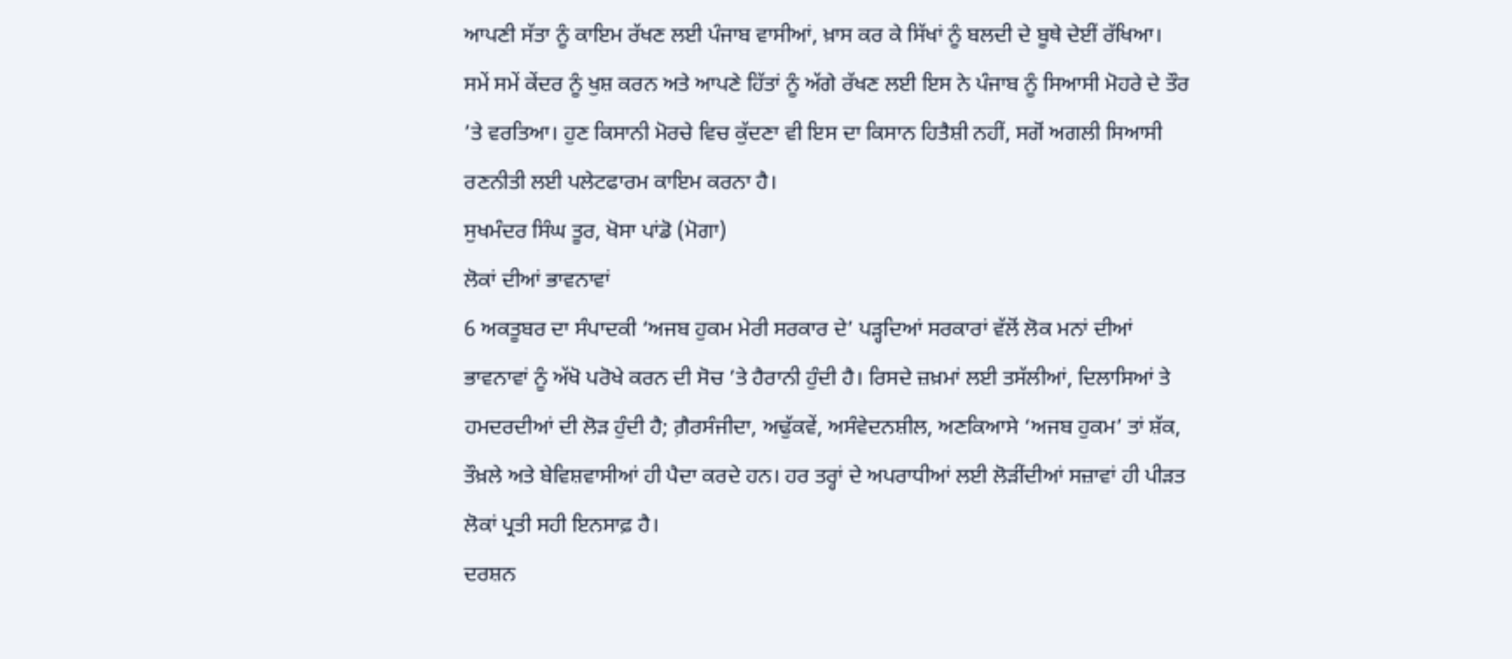ਆਪਣੀ ਸੱਤਾ ਨੂੰ ਕਾਇਮ ਰੱਖਣ ਲਈ ਪੰਜਾਬ ਵਾਸੀਆਂ, ਖ਼ਾਸ ਕਰ ਕੇ ਸਿੱਖਾਂ ਨੂੰ ਬਲਦੀ ਦੇ ਬੂਥੇ ਦੇਈਂ ਰੱਖਿਆ। ਸਮੇਂ ਸਮੇਂ ਕੇਂਦਰ ਨੂੰ ਖੁਸ਼ ਕਰਨ ਅਤੇ ਆਪਣੇ ਹਿੱਤਾਂ ਨੂੰ ਅੱਗੇ ਰੱਖਣ ਲਈ ਇਸ ਨੇ ਪੰਜਾਬ ਨੂੰ ਸਿਆਸੀ ਮੋਹਰੇ ਦੇ ਤੌਰ ’ਤੇ ਵਰਤਿਆ। ਹੁਣ ਕਿਸਾਨੀ ਮੋਰਚੇ ਵਿਚ ਕੁੱਦਣਾ ਵੀ ਇਸ ਦਾ ਕਿਸਾਨ ਹਿਤੈਸ਼ੀ ਨਹੀਂ, ਸਗੋਂ ਅਗਲੀ ਸਿਆਸੀ ਰਣਨੀਤੀ ਲਈ ਪਲੇਟਫਾਰਮ ਕਾਇਮ ਕਰਨਾ ਹੈ।
ਸੁਖਮੰਦਰ ਸਿੰਘ ਤੂਰ, ਖੋਸਾ ਪਾਂਡੋ (ਮੋਗਾ)
ਲੋਕਾਂ ਦੀਆਂ ਭਾਵਨਾਵਾਂ
6 ਅਕਤੂਬਰ ਦਾ ਸੰਪਾਦਕੀ ‘ਅਜਬ ਹੁਕਮ ਮੇਰੀ ਸਰਕਾਰ ਦੇ’ ਪੜ੍ਹਦਿਆਂ ਸਰਕਾਰਾਂ ਵੱਲੋਂ ਲੋਕ ਮਨਾਂ ਦੀਆਂ ਭਾਵਨਾਵਾਂ ਨੂੰ ਅੱਖੋ ਪਰੋਖੇ ਕਰਨ ਦੀ ਸੋਚ ’ਤੇ ਹੈਰਾਨੀ ਹੁੰਦੀ ਹੈ। ਰਿਸਦੇ ਜ਼ਖ਼ਮਾਂ ਲਈ ਤਸੱਲੀਆਂ, ਦਿਲਾਸਿਆਂ ਤੇ ਹਮਦਰਦੀਆਂ ਦੀ ਲੋੜ ਹੁੰਦੀ ਹੈ; ਗ਼ੈਰਸੰਜੀਦਾ, ਅਢੁੱਕਵੇਂ, ਅਸੰਵੇਦਨਸ਼ੀਲ, ਅਣਕਿਆਸੇ ‘ਅਜਬ ਹੁਕਮ’ ਤਾਂ ਸ਼ੱਕ, ਤੌਖ਼ਲੇ ਅਤੇ ਬੇਵਿਸ਼ਵਾਸੀਆਂ ਹੀ ਪੈਦਾ ਕਰਦੇ ਹਨ। ਹਰ ਤਰ੍ਹਾਂ ਦੇ ਅਪਰਾਧੀਆਂ ਲਈ ਲੋੜੀਂਦੀਆਂ ਸਜ਼ਾਵਾਂ ਹੀ ਪੀੜਤ ਲੋਕਾਂ ਪ੍ਰਤੀ ਸਹੀ ਇਨਸਾਫ਼ ਹੈ।
ਦਰਸ਼ਨ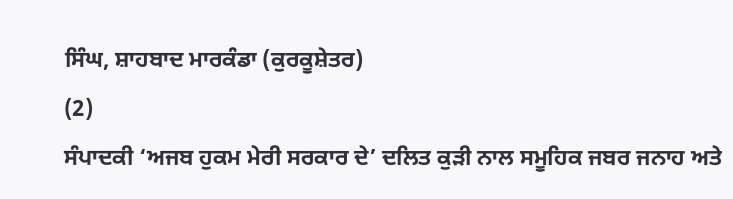ਸਿੰਘ, ਸ਼ਾਹਬਾਦ ਮਾਰਕੰਡਾ (ਕੁਰਕੂਸ਼ੇਤਰ)
(2)
ਸੰਪਾਦਕੀ ‘ਅਜਬ ਹੁਕਮ ਮੇਰੀ ਸਰਕਾਰ ਦੇ’ ਦਲਿਤ ਕੁੜੀ ਨਾਲ ਸਮੂਹਿਕ ਜਬਰ ਜਨਾਹ ਅਤੇ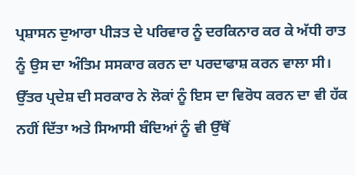ਪ੍ਰਸ਼ਾਸਨ ਦੁਆਰਾ ਪੀੜਤ ਦੇ ਪਰਿਵਾਰ ਨੂੰ ਦਰਕਿਨਾਰ ਕਰ ਕੇ ਅੱਧੀ ਰਾਤ ਨੂੰ ਉਸ ਦਾ ਅੰਤਿਮ ਸਸਕਾਰ ਕਰਨ ਦਾ ਪਰਦਾਫਾਸ਼ ਕਰਨ ਵਾਲਾ ਸੀ। ਉੱਤਰ ਪ੍ਰਦੇਸ਼ ਦੀ ਸਰਕਾਰ ਨੇ ਲੋਕਾਂ ਨੂੰ ਇਸ ਦਾ ਵਿਰੋਧ ਕਰਨ ਦਾ ਵੀ ਹੱਕ ਨਹੀਂ ਦਿੱਤਾ ਅਤੇ ਸਿਆਸੀ ਬੰਦਿਆਂ ਨੂੰ ਵੀ ਉੱਥੋਂ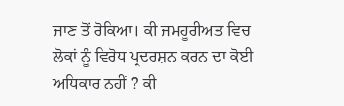ਜਾਣ ਤੋਂ ਰੋਕਿਆ। ਕੀ ਜਮਹੂਰੀਅਤ ਵਿਚ ਲੋਕਾਂ ਨੂੰ ਵਿਰੋਧ ਪ੍ਰਦਰਸ਼ਨ ਕਰਨ ਦਾ ਕੋਈ ਅਧਿਕਾਰ ਨਹੀਂ ? ਕੀ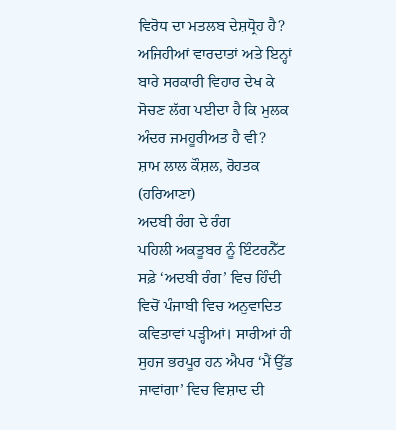ਵਿਰੋਧ ਦਾ ਮਤਲਬ ਦੇਸ਼ਧ੍ਰੋਹ ਹੈ? ਅਜਿਹੀਆਂ ਵਾਰਦਾਤਾਂ ਅਤੇ ਇਨ੍ਹਾਂ ਬਾਰੇ ਸਰਕਾਰੀ ਵਿਹਾਰ ਦੇਖ ਕੇ ਸੋਚਣ ਲੱਗ ਪਈਦਾ ਹੈ ਕਿ ਮੁਲਕ ਅੰਦਰ ਜਮਹੂਰੀਅਤ ਹੈ ਵੀ?
ਸ਼ਾਮ ਲਾਲ ਕੌਸ਼ਲ, ਰੋਹਤਕ (ਹਰਿਆਣਾ)
ਅਦਬੀ ਰੰਗ ਦੇ ਰੰਗ
ਪਹਿਲੀ ਅਕਤੂਬਰ ਨੂੰ ਇੰਟਰਨੈੱਟ ਸਫ਼ੇ ‘ਅਦਬੀ ਰੰਗ’ ਵਿਚ ਹਿੰਦੀ ਵਿਚੋਂ ਪੰਜਾਬੀ ਵਿਚ ਅਨੁਵਾਦਿਤ ਕਵਿਤਾਵਾਂ ਪੜ੍ਹੀਆਂ। ਸਾਰੀਆਂ ਹੀ ਸੁਹਜ ਭਰਪੂਰ ਹਨ ਐਪਰ ‘ਮੈਂ ਉੱਡ ਜਾਵਾਂਗਾ’ ਵਿਚ ਵਿਸ਼ਾਦ ਦੀ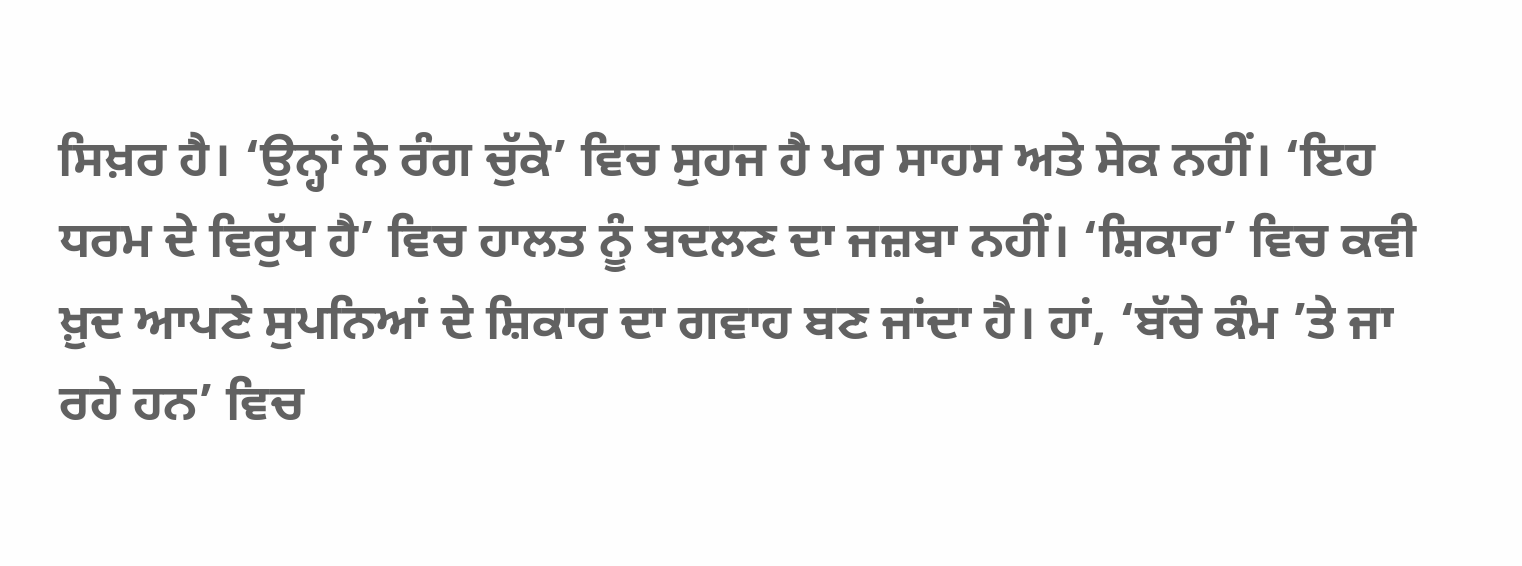ਸਿਖ਼ਰ ਹੈ। ‘ਉਨ੍ਹਾਂ ਨੇ ਰੰਗ ਚੁੱਕੇ’ ਵਿਚ ਸੁਹਜ ਹੈ ਪਰ ਸਾਹਸ ਅਤੇ ਸੇਕ ਨਹੀਂ। ‘ਇਹ ਧਰਮ ਦੇ ਵਿਰੁੱਧ ਹੈ’ ਵਿਚ ਹਾਲਤ ਨੂੰ ਬਦਲਣ ਦਾ ਜਜ਼ਬਾ ਨਹੀਂ। ‘ਸ਼ਿਕਾਰ’ ਵਿਚ ਕਵੀ ਖ਼ੁਦ ਆਪਣੇ ਸੁਪਨਿਆਂ ਦੇ ਸ਼ਿਕਾਰ ਦਾ ਗਵਾਹ ਬਣ ਜਾਂਦਾ ਹੈ। ਹਾਂ, ‘ਬੱਚੇ ਕੰਮ ’ਤੇ ਜਾ ਰਹੇ ਹਨ’ ਵਿਚ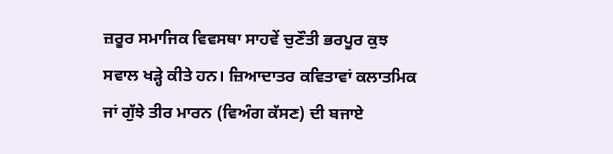ਜ਼ਰੂਰ ਸਮਾਜਿਕ ਵਿਵਸਥਾ ਸਾਹਵੇਂ ਚੁਣੌਤੀ ਭਰਪੂਰ ਕੁਝ ਸਵਾਲ ਖੜ੍ਹੇ ਕੀਤੇ ਹਨ। ਜ਼ਿਆਦਾਤਰ ਕਵਿਤਾਵਾਂ ਕਲਾਤਮਿਕ ਜਾਂ ਗੁੱਝੇ ਤੀਰ ਮਾਰਨ (ਵਿਅੰਗ ਕੱਸਣ) ਦੀ ਬਜਾਏ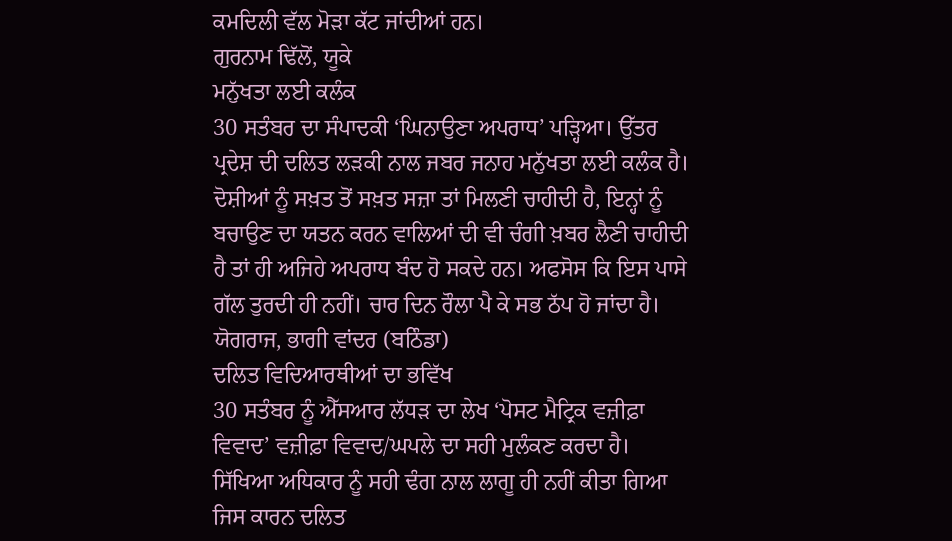ਕਮਦਿਲੀ ਵੱਲ ਮੋੜਾ ਕੱਟ ਜਾਂਦੀਆਂ ਹਨ।
ਗੁਰਨਾਮ ਢਿੱਲੋਂ, ਯੂਕੇ
ਮਨੁੱਖਤਾ ਲਈ ਕਲੰਕ
30 ਸਤੰਬਰ ਦਾ ਸੰਪਾਦਕੀ ‘ਘਿਨਾਉਣਾ ਅਪਰਾਧ’ ਪੜ੍ਹਿਆ। ਉੱਤਰ ਪ੍ਰਦੇਸ਼ ਦੀ ਦਲਿਤ ਲੜਕੀ ਨਾਲ ਜਬਰ ਜਨਾਹ ਮਨੁੱਖਤਾ ਲਈ ਕਲੰਕ ਹੈ। ਦੋਸ਼ੀਆਂ ਨੂੰ ਸਖ਼ਤ ਤੋਂ ਸਖ਼ਤ ਸਜ਼ਾ ਤਾਂ ਮਿਲਣੀ ਚਾਹੀਦੀ ਹੈ, ਇਨ੍ਹਾਂ ਨੂੰ ਬਚਾਉਣ ਦਾ ਯਤਨ ਕਰਨ ਵਾਲਿਆਂ ਦੀ ਵੀ ਚੰਗੀ ਖ਼ਬਰ ਲੈਣੀ ਚਾਹੀਦੀ ਹੈ ਤਾਂ ਹੀ ਅਜਿਹੇ ਅਪਰਾਧ ਬੰਦ ਹੋ ਸਕਦੇ ਹਨ। ਅਫਸੋਸ ਕਿ ਇਸ ਪਾਸੇ ਗੱਲ ਤੁਰਦੀ ਹੀ ਨਹੀਂ। ਚਾਰ ਦਿਨ ਰੌਲਾ ਪੈ ਕੇ ਸਭ ਠੱਪ ਹੋ ਜਾਂਦਾ ਹੈ।
ਯੋਗਰਾਜ, ਭਾਗੀ ਵਾਂਦਰ (ਬਠਿੰਡਾ)
ਦਲਿਤ ਵਿਦਿਆਰਥੀਆਂ ਦਾ ਭਵਿੱਖ
30 ਸਤੰਬਰ ਨੂੰ ਐੱਸਆਰ ਲੱਧੜ ਦਾ ਲੇਖ ‘ਪੋਸਟ ਮੈਟ੍ਰਿਕ ਵਜ਼ੀਫ਼ਾ ਵਿਵਾਦ’ ਵਜ਼ੀਫ਼ਾ ਵਿਵਾਦ/ਘਪਲੇ ਦਾ ਸਹੀ ਮੁਲੰਕਣ ਕਰਦਾ ਹੈ। ਸਿੱਖਿਆ ਅਧਿਕਾਰ ਨੂੰ ਸਹੀ ਢੰਗ ਨਾਲ ਲਾਗੂ ਹੀ ਨਹੀਂ ਕੀਤਾ ਗਿਆ ਜਿਸ ਕਾਰਨ ਦਲਿਤ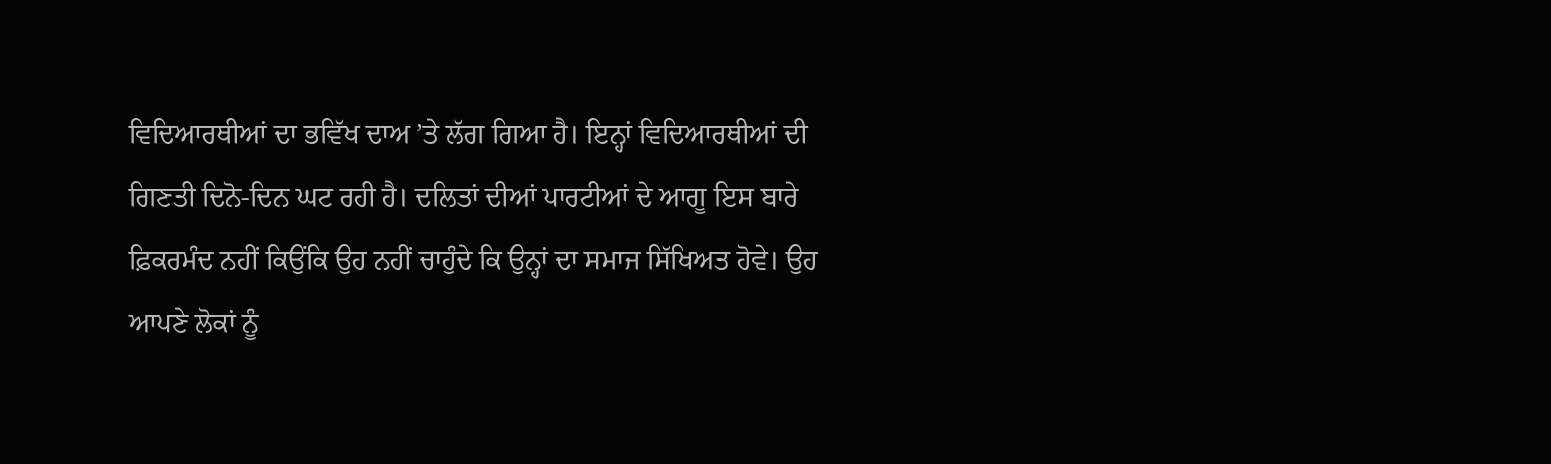ਵਿਦਿਆਰਥੀਆਂ ਦਾ ਭਵਿੱਖ ਦਾਅ ’ਤੇ ਲੱਗ ਗਿਆ ਹੈ। ਇਨ੍ਹਾਂ ਵਿਦਿਆਰਥੀਆਂ ਦੀ ਗਿਣਤੀ ਦਿਨੋ-ਦਿਨ ਘਟ ਰਹੀ ਹੈ। ਦਲਿਤਾਂ ਦੀਆਂ ਪਾਰਟੀਆਂ ਦੇ ਆਗੂ ਇਸ ਬਾਰੇ ਫ਼ਿਕਰਮੰਦ ਨਹੀਂ ਕਿਉਂਕਿ ਉਹ ਨਹੀਂ ਚਾਹੁੰਦੇ ਕਿ ਉਨ੍ਹਾਂ ਦਾ ਸਮਾਜ ਸਿੱਖਿਅਤ ਹੋਵੇ। ਉਹ ਆਪਣੇ ਲੋਕਾਂ ਨੂੰ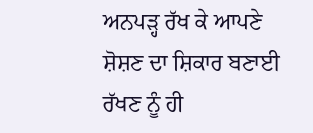ਅਨਪੜ੍ਹ ਰੱਖ ਕੇ ਆਪਣੇ ਸ਼ੋਸ਼ਣ ਦਾ ਸ਼ਿਕਾਰ ਬਣਾਈ ਰੱਖਣ ਨੂੰ ਹੀ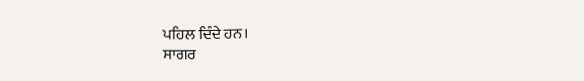ਪਹਿਲ ਦਿੰਦੇ ਹਨ।
ਸਾਗਰ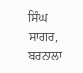ਸਿੰਘ ਸਾਗਰ, ਬਰਨਾਲਾ